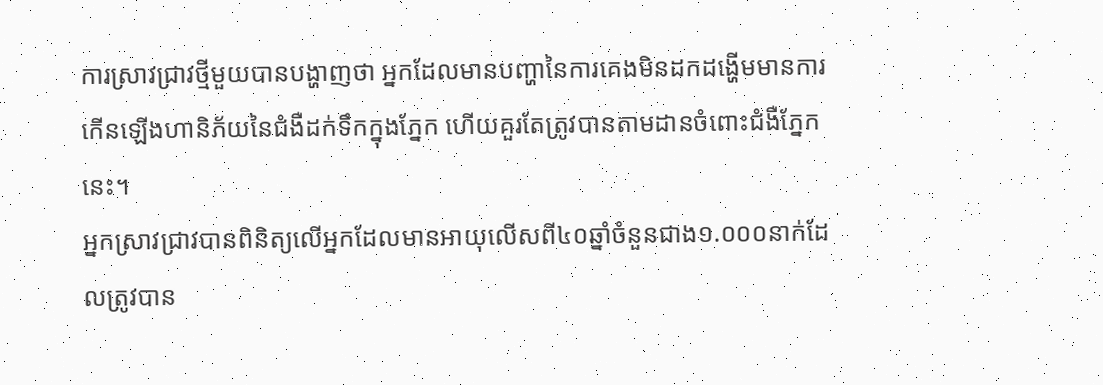ការស្រាវជ្រាវថ្មីមួយបានបង្ហាញថា អ្នកដែលមានបញ្ហានៃការគេងមិនដកដង្ហើមមានការកើនឡើងហានិភ័យនៃជំងឺដក់ទឹកក្នុងភ្នែក ហើយគួរតែត្រូវបានតាមដានចំពោះជំងឺភ្នែកនេះ។
អ្នកស្រាវជ្រាវបានពិនិត្យលើអ្នកដែលមានអាយុលើសពី៤០ឆ្នាំចំនួនជាង១.០០០នាក់ដែលត្រូវបាន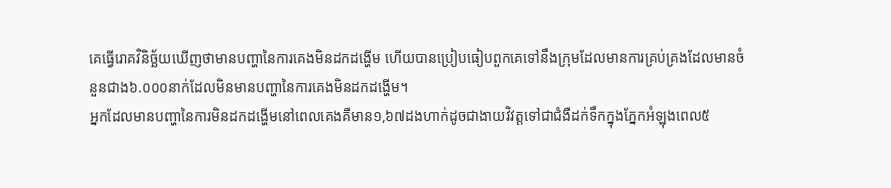គេធ្វើរោគវិនិច្ឆ័យឃើញថាមានបញ្ហានៃការគេងមិនដកដង្ហើម ហើយបានប្រៀបធៀបពួកគេទៅនឹងក្រុមដែលមានការគ្រប់គ្រងដែលមានចំនួនជាង៦.០០០នាក់ដែលមិនមានបញ្ហានៃការគេងមិនដកដង្ហើម។
អ្នកដែលមានបញ្ហានៃការមិនដកដង្ហើមនៅពេលគេងគឺមាន១,៦៧ដងហាក់ដូចជាងាយវិវត្តទៅជាជំងឺដក់ទឹកក្នុងភ្នែកអំឡុងពេល៥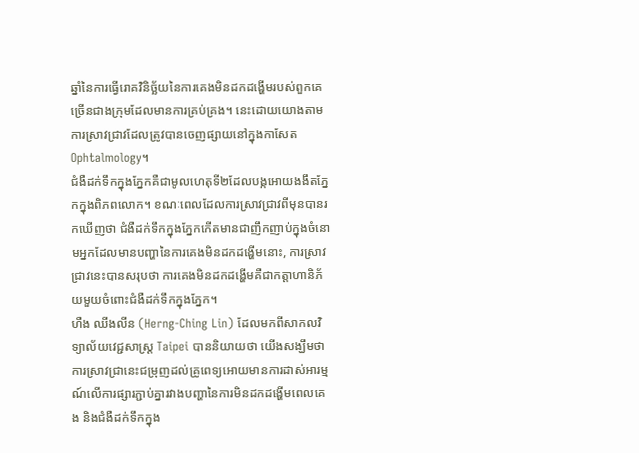ឆ្នាំនៃការធ្វើរោគវិនិច្ឆ័យនៃការគេងមិនដកដង្ហើមរបស់ពួកគេច្រើនជាងក្រុមដែលមានការគ្រប់គ្រង។ នេះដោយយោងតាមការស្រាវជ្រាវដែលត្រូវបានចេញផ្សាយនៅក្នុងកាសែត Ophtalmology។
ជំងឺដក់ទឹកក្នុងភ្នែកគឺជាមូលហេតុទី២ដែលបង្កអោយងងឹតភ្នែកក្នុងពិភពលោក។ ខណៈពេលដែលការស្រាវជ្រាវពីមុនបានរកឃើញថា ជំងឺដក់ទឹកក្នុងភ្នែកកើតមានជាញឹកញាប់ក្នុងចំនោមអ្នកដែលមានបញ្ហានៃការគេងមិនដកដង្ហើមនោះ, ការស្រាវជ្រាវនេះបានសរុបថា ការគេងមិនដកដង្ហើមគឺជាកត្តាហានិភ័យមួយចំពោះជំងឺដក់ទឹកក្នុងភ្នែក។
ហឺង ឈីងលីន (Herng-Ching Lin) ដែលមកពីសាកលវិទ្យាល័យវេជ្ជសាស្ត្រ Taipei បាននិយាយថា យើងសង្ឃឹមថា ការស្រាវជ្រានេះជម្រុញដល់គ្រូពេទ្យអោយមានការដាស់អារម្មណ៍លើការផ្សារភ្ជាប់គ្នារវាងបញ្ហានៃការមិនដកដង្ហើមពេលគេង និងជំងឺដក់ទឹកក្នុង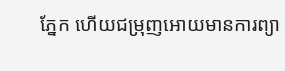ភ្នែក ហើយជម្រុញអោយមានការព្យា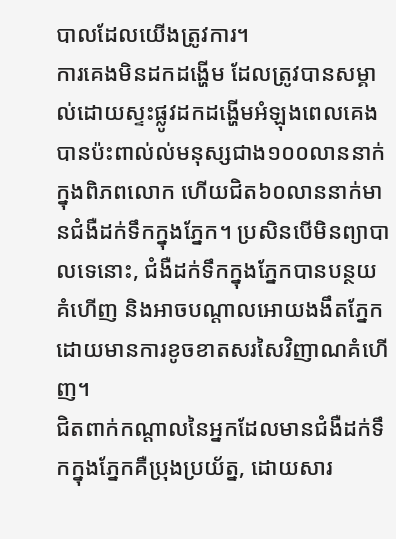បាលដែលយើងត្រូវការ។
ការគេងមិនដកដង្ហើម ដែលត្រូវបានសម្គាល់ដោយស្ទះផ្លូវដកដង្ហើមអំឡុងពេលគេង បានប៉ះពាល់ល់មនុស្សជាង១០០លាននាក់ក្នុងពិភពលោក ហើយជិត៦០លាននាក់មានជំងឺដក់ទឹកក្នុងភ្នែក។ ប្រសិនបើមិនព្យាបាលទេនោះ, ជំងឺដក់ទឹកក្នុងភ្នែកបានបន្ថយគំហើញ និងអាចបណ្តាលអោយងងឹតភ្នែកដោយមានការខូចខាតសរសៃវិញាណគំហើញ។
ជិតពាក់កណ្តាលនៃអ្នកដែលមានជំងឺដក់ទឹកក្នុងភ្នែកគឺប្រុងប្រយ័ត្ន, ដោយសារ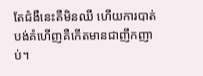តែជំងឺនេះគឺមិនឈឺ ហើយការបាត់បង់គំហើញគឺកើតមានជាញឹកញាប់។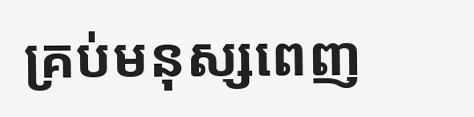គ្រប់មនុស្សពេញ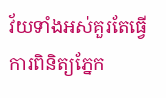វ័យទាំងអស់គួរតែធ្វើការពិនិត្យភ្នែក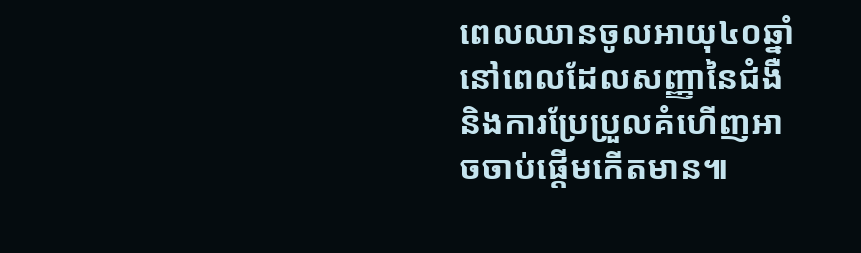ពេលឈានចូលអាយុ៤០ឆ្នាំ នៅពេលដែលសញ្ញានៃជំងឺ និងការប្រែប្រួលគំហើញអាចចាប់ផ្តើមកើតមាន៕